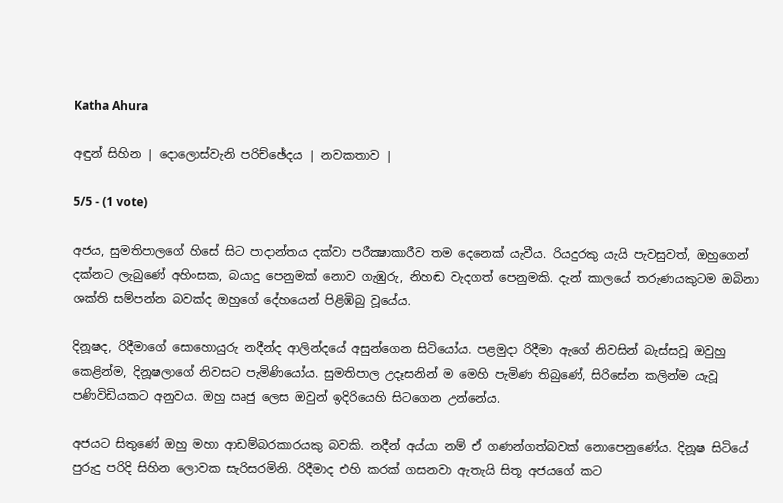Katha Ahura

අඳුන් සිහින | දොලොස්වැනි පරිච්ඡේදය | නවකතාව |

5/5 - (1 vote)

අජය, සුමතිපාලගේ හිසේ සිට පාදාන්තය දක්වා පරීක්‍ෂාකාරීව තම දෙනෙක් යැවීය. රියදුරකු යැයි පැවසුවත්, ඔහුගෙන් දක්නට ලැබුණේ අහිංසක, බයාදු පෙනුමක් නොව ගැඹුරු, නිහඬ වැදගත් පෙනුමකි. දැන් කාලයේ තරුණයකුටම ඔබිනා ශක්ති සම්පන්න බවක්ද ඔහුගේ දේහයෙන් පිළිඹිබු වූයේය.

දිනූෂද, රිදීමාගේ සොහොයුරු නදීන්ද ආලින්දයේ අසුන්ගෙන සිටියෝය. පළමුදා රිදීමා ඇගේ නිවසින් බැස්සවූ ඔවුහු කෙළින්ම, දිනූෂලාගේ නිවසට පැමිණියෝය. සුමතිපාල උදෑසනින් ම මෙහි පැමිණ තිබුණේ, සිරිසේන කලින්ම යැවූ පණිවිඩියකට අනුවය. ඔහු ඍජු ලෙස ඔවුන් ඉදිරියෙහි සිටගෙන උන්නේය.

අජයට සිතුණේ ඔහු මහා ආඩම්බරකාරයකු බවකි. නදීන් අය්යා නම් ඒ ගණන්ගත්බවක් නොපෙනුණේය. දිනූෂ සිටියේ පුරුදු පරිදි සිහින ලොවක සැරිසරමිනි. රිදීමාද එහි කරක් ගසනවා ඇතැයි සිතූ අජයගේ කට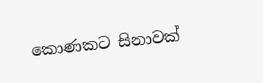කොණකට සිනාවක්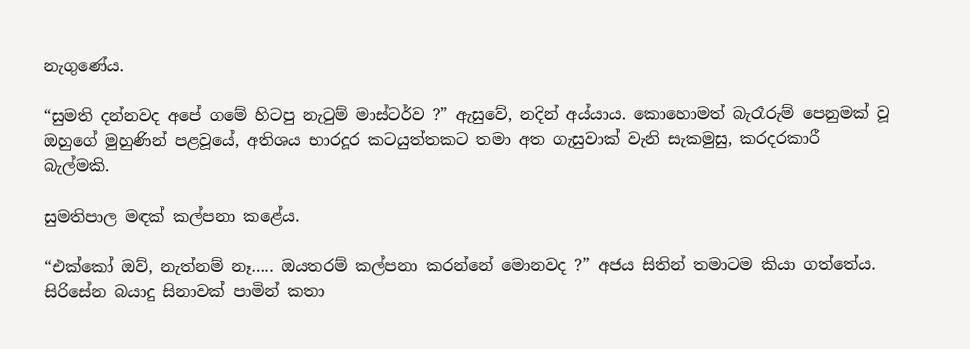නැගුණේය.

“සුමති දන්නවද අපේ ගමේ හිටපු නැටුම් මාස්ටර්ව ?” ඇසුවේ, නදින් අය්යාය. කොහොමත් බැරෑරුම් පෙනුමක් වූ ඔහුගේ මුහුණින් පළවූයේ, අතිශය භාරදූර කටයුත්තකට තමා අත ගැසුවාක් වැනි සැකමුසු, කරදරකාරී බැල්මකි.

සුමතිපාල මඳක් කල්පනා කළේය.

“එක්කෝ ඔව්, නැත්නම් නෑ….. ඔයතරම් කල්පනා කරන්නේ මොනවද ?” අජය සිතින් තමාටම කියා ගත්තේය. සිරිසේන බයාදු සිනාවක් පාමින් කතා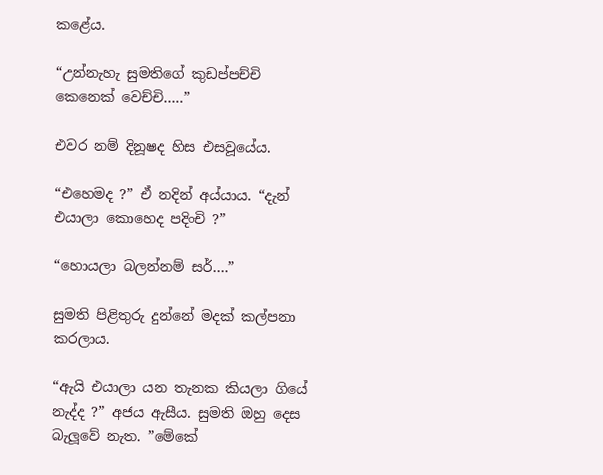කළේය.

“උන්නැහැ සුමතිගේ කුඩප්පච්චි කෙනෙක් වෙච්චි…..”

එවර නම් දිනූෂද හිස එසවූයේය.

“එහෙමද ?” ඒ නදින් අය්යාය. “දැන් එයාලා කොහෙද පදිංචි ?”

“හොයලා බලන්නම් සර්….”

සුමති පිළිතුරු දුන්නේ මදක් කල්පනා කරලාය.

“ඇයි එයාලා යන තැනක කියලා ගියේ නැද්ද ?” අජය ඇසීය. සුමති ඔහු දෙස බැලූවේ නැත. ”මේකේ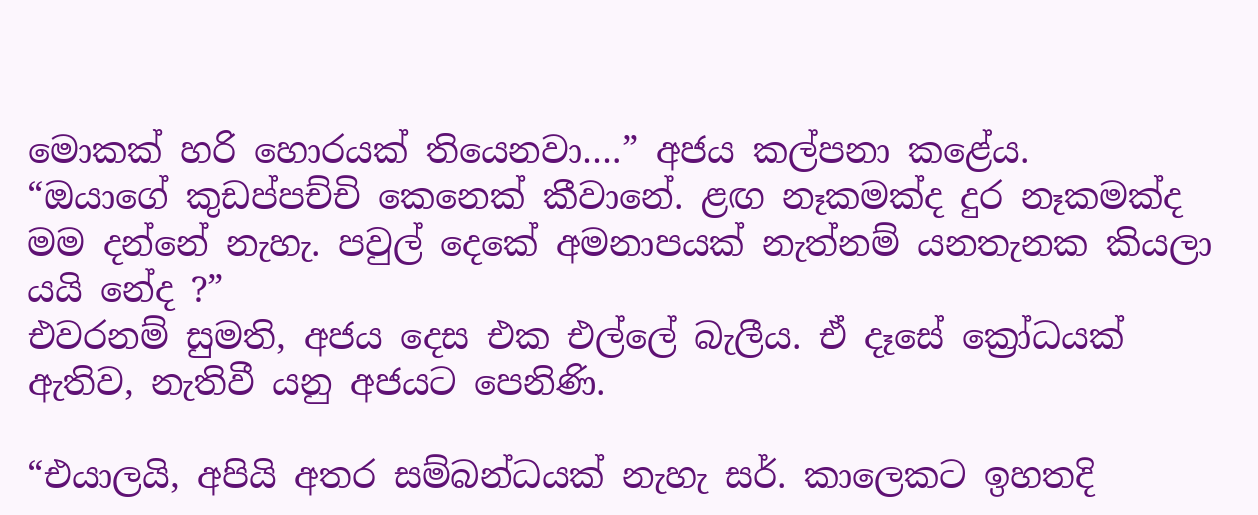මොකක් හරි හොරයක් තියෙනවා….” අජය කල්පනා කළේය.
“ඔයාගේ කුඩප්පච්චි කෙනෙක් කීවානේ. ළඟ නෑකමක්ද දුර නෑකමක්ද මම දන්නේ නැහැ. පවුල් දෙකේ අමනාපයක් නැත්නම් යනතැනක කියලා යයි නේද ?”
එවරනම් සුමති, අජය දෙස එක එල්ලේ බැලීය. ඒ දෑසේ ක්‍රෝධයක් ඇතිව, නැතිවී යනු අජයට පෙනිණි.

“එයාලයි, අපියි අතර සම්බන්ධයක් නැහැ සර්. කාලෙකට ඉහතදි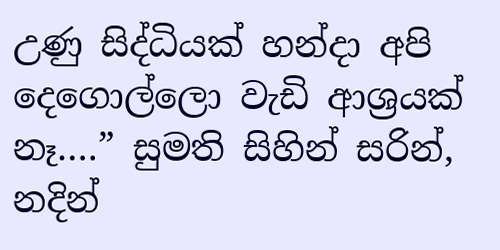උණු සිද්ධියක් හන්දා අපි දෙගොල්ලො වැඩි ආශ්‍රයක් නෑ….” සුමති සිහින් සරින්, නදින්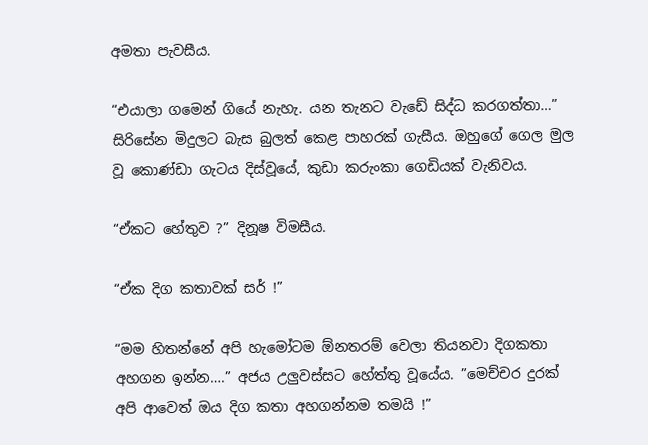අමතා පැවසීය.

“එයාලා ගමෙන් ගියේ නැහැ. යන තැනට වැඩේ සිද්ධ කරගත්තා…” සිරිසේන මිදුලට බැස බුලත් කෙළ පාහරක් ගැසීය. ඔහුගේ ගෙල මුල වූ කොණ්ඩා ගැටය දිස්වූයේ, කුඩා කරුංකා ගෙඩියක් වැනිවය.

“ඒකට හේතුව ?” දිනූෂ විමසීය.

“ඒක දිග කතාවක් සර් !”

“මම හිතන්නේ අපි හැමෝටම ඕනතරම් වෙලා තියනවා දිගකතා අහගන ඉන්න….” අජය උලුවස්සට හේත්තු වූයේය. ”මෙච්චර දුරක් අපි ආවෙත් ඔය දිග කතා අහගන්නම තමයි !”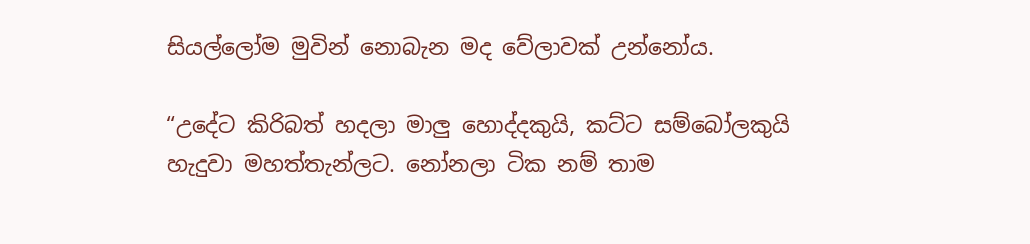සියල්ලෝම මුවින් නොබැන මද වේලාවක් උන්නෝය.

“උදේට කිරිබත් හදලා මාලු හොද්දකුයි, කට්ට සම්බෝලකුයි හැදුවා මහත්තැන්ලට. නෝනලා ටික නම් තාම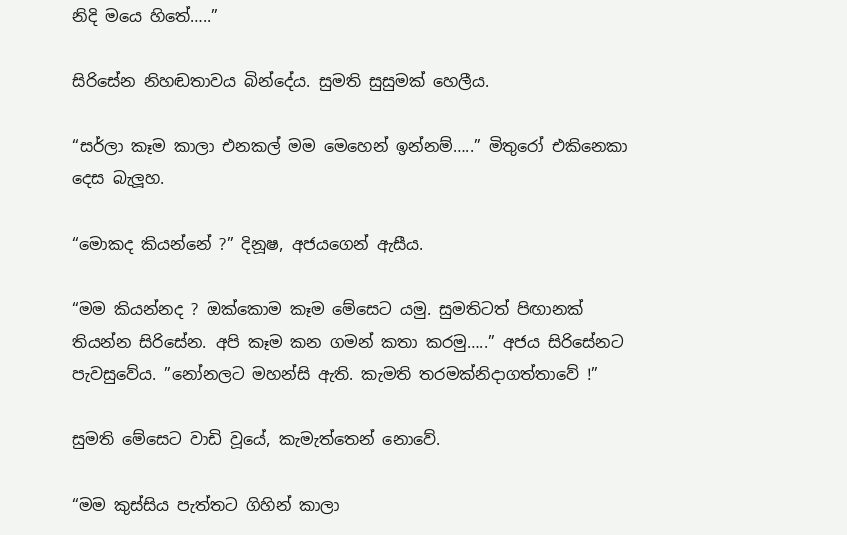නිදි මයෙ හිතේ…..”

සිරිසේන නිහඬතාවය බින්දේය. සුමති සුසුමක් හෙලීය.

“සර්ලා කෑම කාලා එනකල් මම මෙහෙන් ඉන්නම්…..” මිතුරෝ එකිනෙකා දෙස බැලූහ.

“මොකද කියන්නේ ?” දිනූෂ, අජයගෙන් ඇසීය.

“මම කියන්නද ? ඔක්කොම කෑම මේසෙට යමු. සුමතිටත් පිඟානක් තියන්න සිරිසේන. අපි කෑම කන ගමන් කතා කරමු…..” අජය සිරිසේනට පැවසුවේය. ”නෝනලට මහන්සි ඇති. කැමති තරමක්නිදාගත්තාවේ !”

සුමති මේසෙට වාඩි වූයේ, කැමැත්තෙන් නොවේ.

“මම කුස්සිය පැත්තට ගිහින් කාලා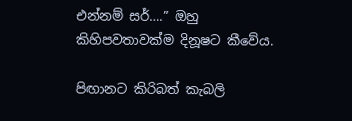එන්නම් සර්….” ඔහු කිහිපවතාවක්ම දිනූෂට කීවේය.

පිඟානට කිරිබත් කැබලි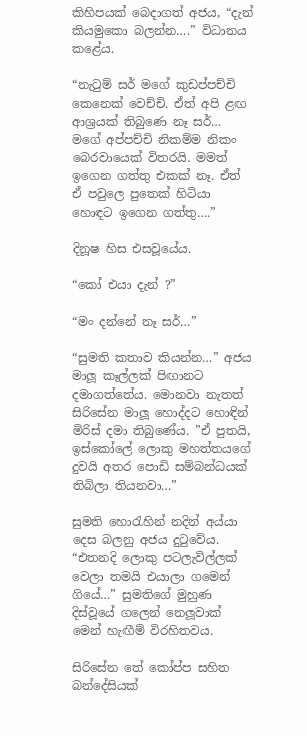කිහිපයක් බෙදාගත් අජය, “දැන් කියමුකො බලන්න….” විධානය කළේය.

“නැටුම් සර් මගේ කුඩප්පච්චි කෙනෙක් වෙච්චි. ඒත් අපි ළඟ ආශ්‍රයක් තිබුණෙ නෑ සර්… මගේ අප්පච්චි නිකම්ම නිකං බෙරවායෙක් විතරයි. මමත් ඉගෙන ගත්තු එකක් නෑ. ඒත් ඒ පවුලෙ පුතෙක් හිටියා හොඳට ඉගෙන ගත්තු….”

දිනූෂ හිස එසවූයේය.

“කෝ එයා දැන් ?”

“මං දන්නේ නෑ සර්…”

“සුමති කතාව කියන්න…” අජය මාලූ කෑල්ලක් පිඟානට දමාගත්තේය. මොනවා නැතත් සිරිසේන මාලූ හොද්දට හොඳින් මිරිස් දමා තිබුණේය. ”ඒ පුතයි, ඉස්කෝලේ ලොකු මහත්තයගේ දුවයි අතර පොඩි සම්බන්ධයක් තිබිලා තියනවා…”

සුමති හොරැහින් නදින් අය්යා දෙස බලනු අජය දුටුවේය. “එතනදි ලොකු පටලැවිල්ලක් වෙලා තමයි එයාලා ගමෙන් ගියේ…” සුමතිගේ මුහුණ දිස්වූයේ ගලෙන් නෙලූවාක් මෙන් හැඟීම් විරහිතවය.

සිරිසේන තේ කෝප්ප සහිත බන්දේසියක්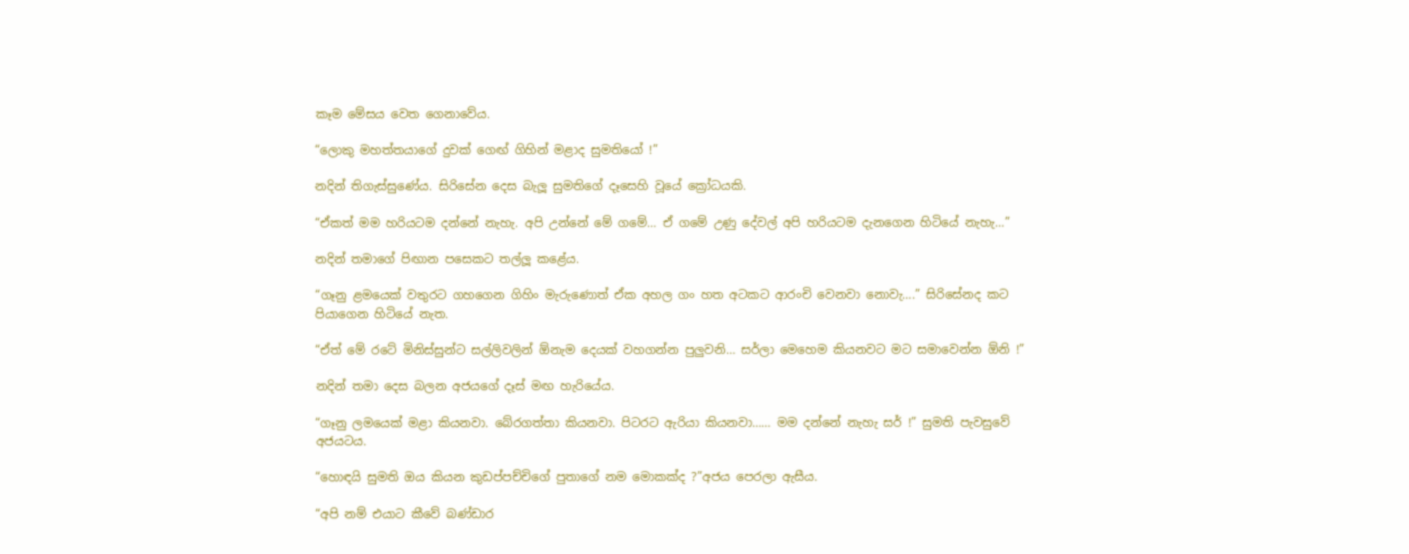කෑම මේසය වෙත ගෙනාවේය.

“ලොකු මහත්තයාගේ දුවක් ගෙඟ් ගිහින් මළාද සුමතියෝ !”

නදින් තිගැස්සුණේය. සිරිසේන දෙස බැලූ සුමතිගේ දෑසෙහි වූයේ ක්‍රෝධයකි.

“ඒකත් මම හරියටම දන්නේ නැහැ. අපි උන්නේ මේ ගමේ… ඒ ගමේ උණු දේවල් අපි හරියටම දැනගෙන හිටියේ නැහැ…”

නදින් තමාගේ පිඟාන පසෙකට තල්ලූ කළේය.

“ගෑනු ළමයෙක් වතුරට ගහගෙන ගිහිං මැරුණොත් ඒක අහල ගං හත අටකට ආරංචි වෙනවා නොවැ….” සිරිසේනද කට පියාගෙන හිටියේ නැත.

“ඒත් මේ රටේ මිනිස්සුන්ට සල්ලිවලින් ඕනැම දෙයක් වහගන්න පුලුවනි… සර්ලා මෙහෙම කියනවට මට සමාවෙන්න ඕනි !”

නදින් තමා දෙස බලන අජයගේ දෑස් මඟ හැරියේය.

“ගෑනු ලමයෙක් මළා කියනවා. බේරගත්තා කියනවා. පිටරට ඇරියා කියනවා…… මම දන්නේ නැහැ සර් !” සුමති පැවසුවේ අජයටය.

“හොඳයි සුමති ඔය කියන කුඩප්පච්චිගේ පුතාගේ නම මොකක්ද ?”අජය පෙරලා ඇසීය.

“අපි නම් එයාට කීවේ බණ්ඩාර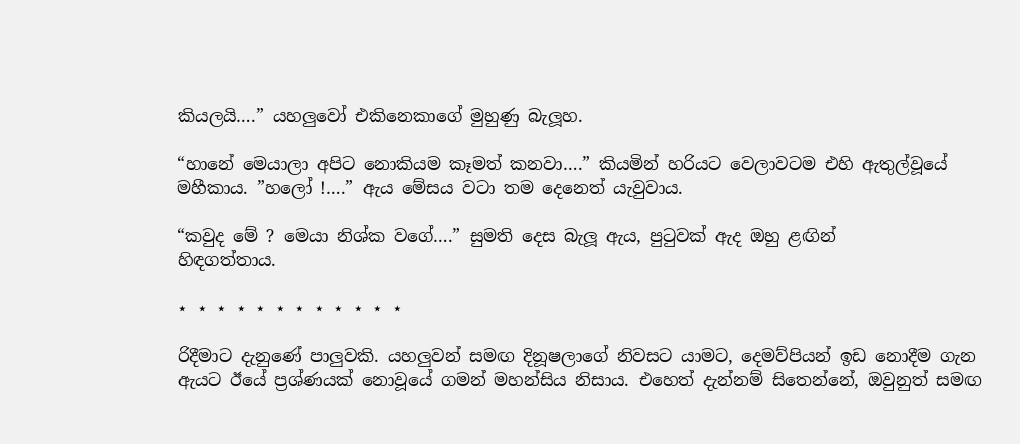කියලයි….” යහලුවෝ එකිනෙකාගේ මුහුණු බැලූහ.

“හානේ මෙයාලා අපිට නොකියම කෑමත් කනවා….” කියමින් හරියට වෙලාවටම එහි ඇතුල්වූයේ මහීකාය. ”හලෝ !….” ඇය මේසය වටා තම දෙනෙත් යැවුවාය.

“කවුද මේ ? මෙයා නිශ්ක වගේ….” සුමති දෙස බැලූ ඇය, පුටුවක් ඇද ඔහු ළඟින්
හිඳගත්තාය.

⋆ ⋆ ⋆ ⋆ ⋆ ⋆ ⋆ ⋆ ⋆ ⋆ ⋆ ⋆

රිදීමාට දැනුණේ පාලුවකි. යහලුවන් සමඟ දිනූෂලාගේ නිවසට යාමට, දෙමව්පියන් ඉඩ නොදීම ගැන ඇයට ඊයේ ප්‍රශ්ණයක් නොවූයේ ගමන් මහන්සිය නිසාය. එහෙත් දැන්නම් සිතෙන්නේ, ඔවුනුත් සමඟ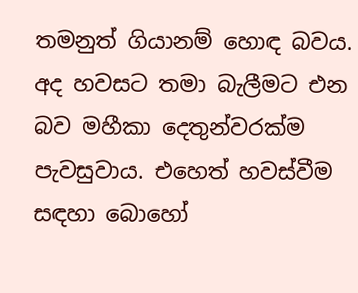තමනුත් ගියානම් හොඳ බවය. අද හවසට තමා බැලීමට එන බව මහීකා දෙතුන්වරක්ම පැවසුවාය. එහෙත් හවස්වීම සඳහා බොහෝ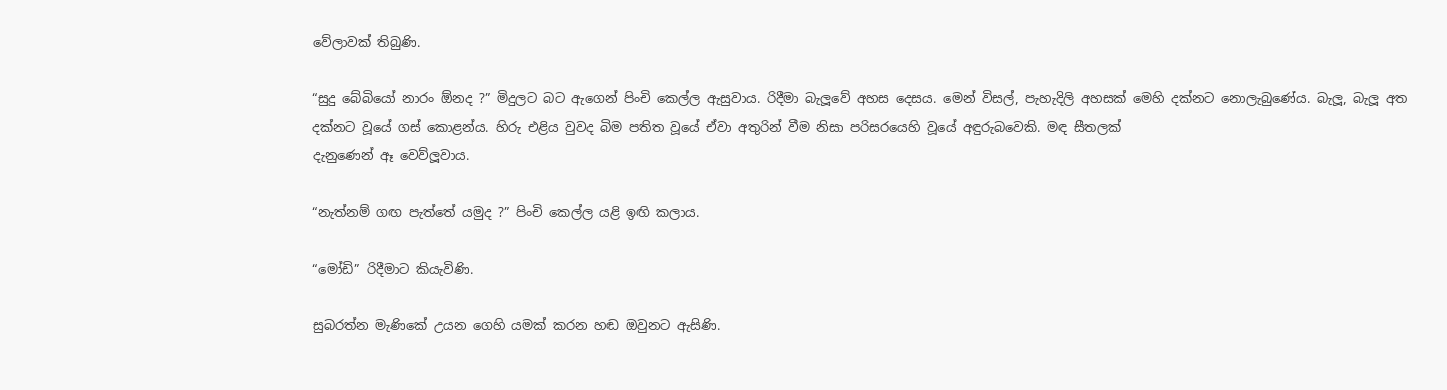වේලාවක් තිබුණි.

“සුදු බේබියෝ නාරං ඕනද ?” මිදුලට බට ඇගෙන් පිංචි කෙල්ල ඇසුවාය. රිදීමා බැලූවේ අහස දෙසය. මෙන් විසල්, පැහැදිලි අහසක් මෙහි දක්නට නොලැබුණේය. බැලූ, බැලූ අත දක්නට වූයේ ගස් කොළන්ය. හිරු එළිය වුවද බිම පතිත වූයේ ඒවා අතුරින් වීම නිසා පරිසරයෙහි වූයේ අඳුරුබවෙකි. මඳ සීතලක්
දැනුණෙන් ඈ වෙව්ලූවාය.

“නැත්නම් ගඟ පැත්තේ යමුද ?” පිංචි කෙල්ල යළි ඉඟි කලාය.

“මෝඩි” රිදීමාට කියැවිණි.

සුබරත්න මැණිකේ උයන ගෙහි යමක් කරන හඬ ඔවුනට ඇසිණි.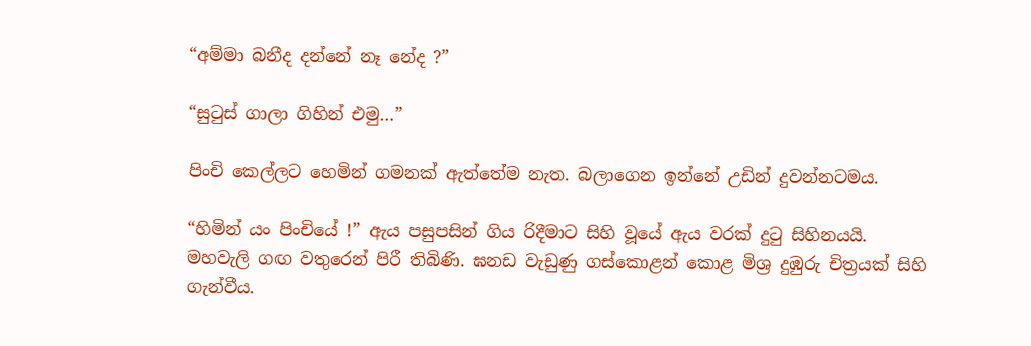“අම්මා බනීද දන්නේ නෑ නේද ?”

“සුටුස් ගාලා ගිහින් එමු…”

පිංචි කෙල්ලට හෙමින් ගමනක් ඇත්තේම නැත. බලාගෙන ඉන්නේ උඩින් දුවන්නටමය.

“හිමින් යං පිංචියේ !” ඇය පසුපසින් ගිය රිදීමාට සිහි වූයේ ඇය වරක් දුටු සිහිනයයි.
මහවැලි ගඟ වතුරෙන් පිරී තිබිණි. ඝනඩ වැඩුණු ගස්කොළන් කොළ මිශ්‍ර දුඹුරු චිත්‍රයක් සිහි ගැන්වීය.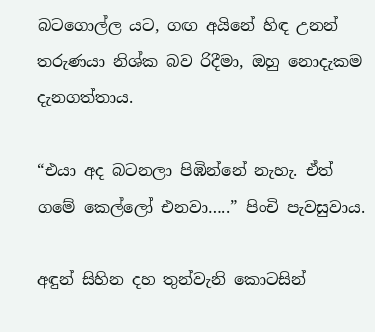බටගොල්ල යට, ගඟ අයිනේ හිඳ උනන් තරුණයා නිශ්ක බව රිදීමා, ඔහු නොදැකම දැනගත්තාය.

“එයා අද බටනලා පිඹින්නේ නැහැ. ඒත් ගමේ කෙල්ලෝ එනවා…..” පිංචි පැවසුවාය.

අඳුන් සිහින දහ තුන්වැනි කොටසින්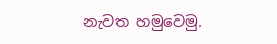නැවත හමුවෙමු.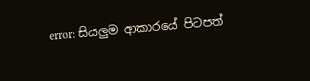error: සියලුම ආකාරයේ පිටපත්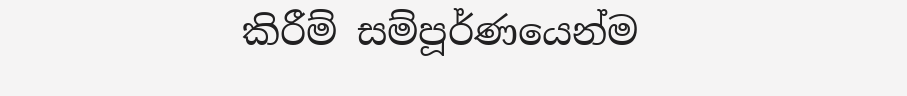කිරීම් සම්පූර්ණයෙන්ම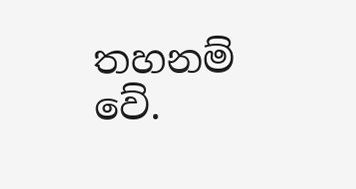තහනම් වේ.